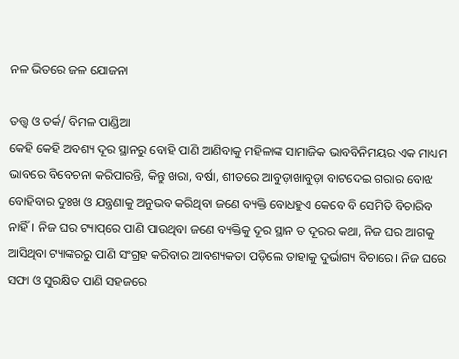ନଳ ଭିତରେ ଜଳ ଯୋଜନା

ତତ୍ତ୍ୱ ଓ ତର୍କ/ ବିମଳ ପାଣ୍ଡିଆ
କେହି କେହି ଅବଶ୍ୟ ଦୂର ସ୍ଥାନରୁ ବୋହି ପାଣି ଆଣିବାକୁ ମହିଳାଙ୍କ ସାମାଜିକ ଭାବବିନିମୟର ଏକ ମାଧ୍ୟମ ଭାବରେ ବିବେଚନା କରିପାରନ୍ତି, କିନ୍ତୁ ଖରା, ବର୍ଷା, ଶୀତରେ ଆବୁଡ଼ାଖାବୁଡ଼ା ବାଟଦେଇ ଗରାର ବୋଝ ବୋହିବାର ଦୁଃଖ ଓ ଯନ୍ତ୍ରଣାକୁ ଅନୁଭବ କରିଥିବା ଜଣେ ବ୍ୟକ୍ତି ବୋଧହୁଏ କେବେ ବି ସେମିତି ବିଚାରିବ ନାହିଁ। ନିଜ ଘର ଟ୍ୟାପ୍‌ରେ ପାଣି ପାଉଥିବା ଜଣେ ବ୍ୟକ୍ତିକୁ ଦୂର ସ୍ଥାନ ତ ଦୂରର କଥା, ନିଜ ଘର ଆଗକୁ ଆସିଥିବା ଟ୍ୟାଙ୍କରରୁ ପାଣି ସଂଗ୍ରହ କରିବାର ଆବଶ୍ୟକତା ପଡ଼ିଲେ ତାହାକୁ ଦୁର୍ଭାଗ୍ୟ ବିଚାରେ। ନିଜ ଘରେ ସଫା ଓ ସୁରକ୍ଷିତ ପାଣି ସହଜରେ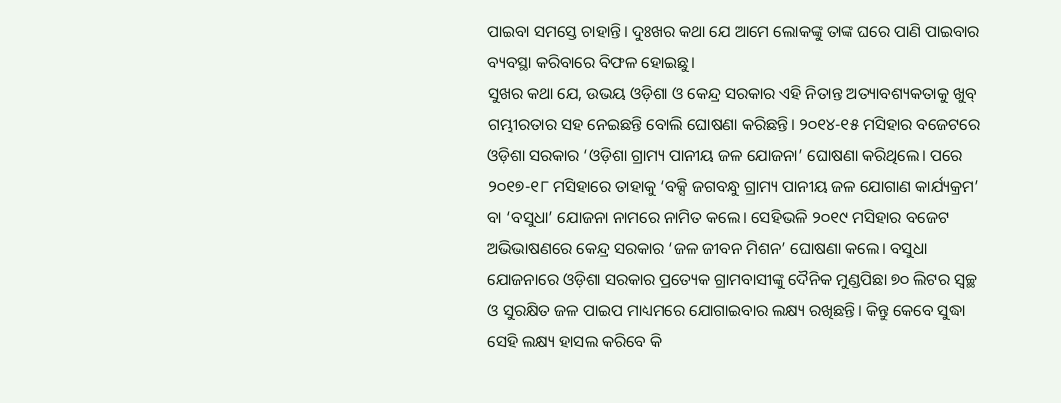ପାଇବା ସମସ୍ତେ ଚାହାନ୍ତି। ଦୁଃଖର କଥା ଯେ ଆମେ ଲୋକଙ୍କୁ ତାଙ୍କ ଘରେ ପାଣି ପାଇବାର ବ୍ୟବସ୍ଥା କରିବାରେ ବିଫଳ ହୋଇଛୁ।
ସୁଖର କଥା ଯେ, ଉଭୟ ଓଡ଼ିଶା ଓ କେନ୍ଦ୍ର ସରକାର ଏହି ନିତାନ୍ତ ଅତ୍ୟାବଶ୍ୟକତାକୁ ଖୁବ୍‌ ଗମ୍ଭୀରତାର ସହ ନେଇଛନ୍ତି ବୋଲି ଘୋଷଣା କରିଛନ୍ତି। ୨୦୧୪-୧୫ ମସିହାର ବଜେଟରେ ଓଡ଼ିଶା ସରକାର ‘ଓଡ଼ିଶା ଗ୍ରାମ୍ୟ ପାନୀୟ ଜଳ ଯୋଜନା’ ଘୋଷଣା କରିଥିଲେ। ପରେ ୨୦୧୭-୧୮ ମସିହାରେ ତାହାକୁ ‘ବକ୍ସି ଜଗବନ୍ଧୁ ଗ୍ରାମ୍ୟ ପାନୀୟ ଜଳ ଯୋଗାଣ କାର୍ଯ୍ୟକ୍ରମ’ ବା ‘ବସୁଧା’ ଯୋଜନା ନାମରେ ନାମିତ କଲେ। ସେହିଭଳି ୨୦୧୯ ମସିହାର ବଜେଟ ଅଭିଭାଷଣରେ କେନ୍ଦ୍ର ସରକାର ‘ଜଳ ଜୀବନ ମିଶନ’ ଘୋଷଣା କଲେ। ବସୁଧା ଯୋଜନାରେ ଓଡ଼ିଶା ସରକାର ପ୍ରତ୍ୟେକ ଗ୍ରାମବାସୀଙ୍କୁ ଦୈନିକ ମୁଣ୍ଡପିଛା ୭୦ ଲିଟର ସ୍ବଚ୍ଛ ଓ ସୁରକ୍ଷିତ ଜଳ ପାଇପ ମାଧ୍ୟମରେ ଯୋଗାଇବାର ଲକ୍ଷ୍ୟ ରଖିଛନ୍ତି। କିନ୍ତୁ କେବେ ସୁଦ୍ଧା ସେହି ଲକ୍ଷ୍ୟ ହାସଲ କରିବେ କି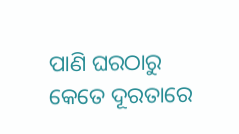ପାଣି ଘରଠାରୁ କେତେ ଦୂରତାରେ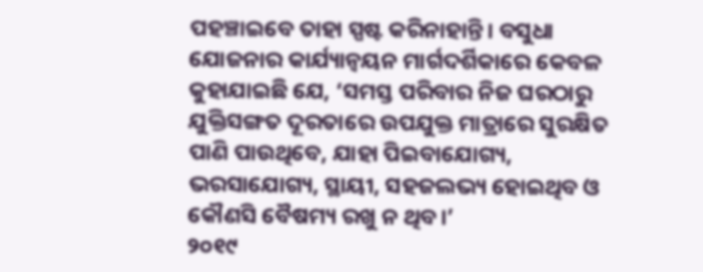ପହଞ୍ଚାଇବେ ତାହା ସ୍ପଷ୍ଟ କରିନାହାନ୍ତି। ବସୁଧା ଯୋଜନାର କାର୍ଯ୍ୟାନ୍ବୟନ ମାର୍ଗଦର୍ଶିକାରେ କେବଳ କୁହାଯାଇଛି ଯେ, ‘ସମସ୍ତ ପରିବାର ନିଜ ଘରଠାରୁ ଯୁକ୍ତିସଙ୍ଗତ ଦୂରତାରେ ଉପଯୁକ୍ତ ମାତ୍ରାରେ ସୁରକ୍ଷିତ ପାଣି ପାଉଥିବେ, ଯାହା ପିଇବାଯୋଗ୍ୟ, ଭରସାଯୋଗ୍ୟ, ସ୍ଥାୟୀ, ସହଜଲଭ୍ୟ ହୋଇଥିବ ଓ କୌଣସି ବୈଷମ୍ୟ ରଖୁ ନ ଥିବ।’
୨୦୧୯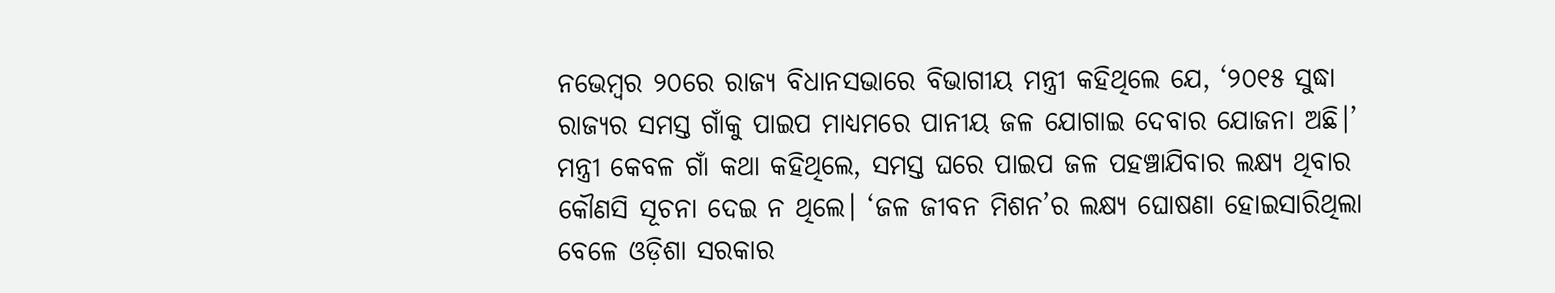ନଭେମ୍ବର ୨୦ରେ ରାଜ୍ୟ ବିଧାନସଭାରେ ବିଭାଗୀୟ ମନ୍ତ୍ରୀ କହିଥିଲେ ଯେ, ‘୨୦୧୫ ସୁଦ୍ଧା ରାଜ୍ୟର ସମସ୍ତ ଗାଁକୁ ପାଇପ ମାଧ୍ୟମରେ ପାନୀୟ ଜଳ ଯୋଗାଇ ଦେବାର ଯୋଜନା ଅଛି।’ ମନ୍ତ୍ରୀ କେବଳ ଗାଁ କଥା କହିଥିଲେ, ସମସ୍ତ ଘରେ ପାଇପ ଜଳ ପହଞ୍ଚାଯିବାର ଲକ୍ଷ୍ୟ ଥିବାର କୌଣସି ସୂଚନା ଦେଇ ନ ଥିଲେ। ‘ଜଳ ଜୀବନ ମିଶନ’ର ଲକ୍ଷ୍ୟ ଘୋଷଣା ହୋଇସାରିଥିଲା ବେଳେ ଓଡ଼ିଶା ସରକାର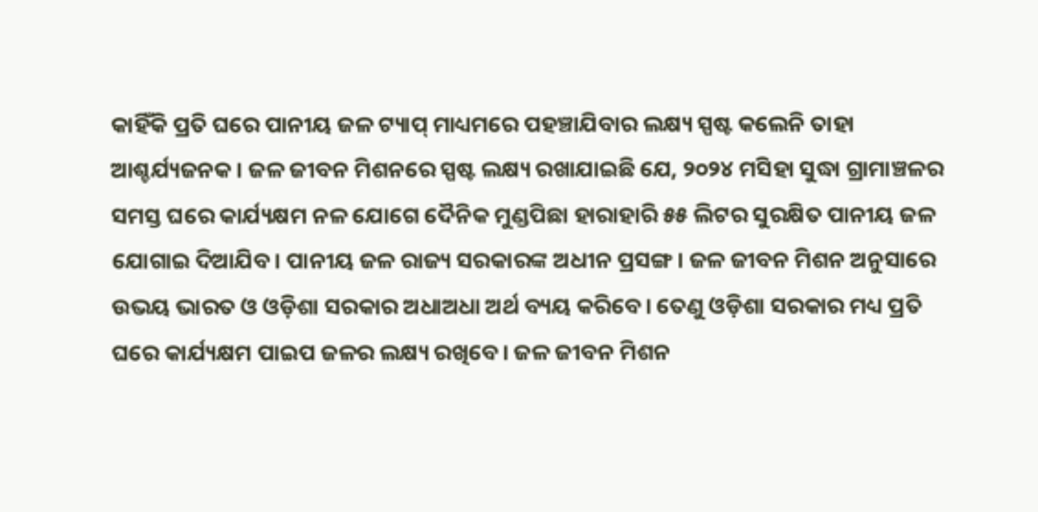କାହିଁକି ପ୍ରତି ଘରେ ପାନୀୟ ଜଳ ଟ୍ୟାପ୍‌ ମାଧ୍ୟମରେ ପହଞ୍ଚାଯିବାର ଲକ୍ଷ୍ୟ ସ୍ପଷ୍ଟ କଲେନି ତାହା ଆଶ୍ଚର୍ଯ୍ୟଜନକ। ଜଳ ଜୀବନ ମିଶନରେ ସ୍ପଷ୍ଟ ଲକ୍ଷ୍ୟ ରଖାଯାଇଛି ଯେ, ୨୦୨୪ ମସିହା ସୁଦ୍ଧା ଗ୍ରାମାଞ୍ଚଳର ସମସ୍ତ ଘରେ କାର୍ଯ୍ୟକ୍ଷମ ନଳ ଯୋଗେ ଦୈନିକ ମୁଣ୍ଡପିଛା ହାରାହାରି ୫୫ ଲିଟର ସୁରକ୍ଷିତ ପାନୀୟ ଜଳ ଯୋଗାଇ ଦିଆଯିବ। ପାନୀୟ ଜଳ ରାଜ୍ୟ ସରକାରଙ୍କ ଅଧୀନ ପ୍ରସଙ୍ଗ। ଜଳ ଜୀବନ ମିଶନ ଅନୁସାରେ ଉଭୟ ଭାରତ ଓ ଓଡ଼ିଶା ସରକାର ଅଧାଅଧା ଅର୍ଥ ବ୍ୟୟ କରିବେ। ତେଣୁ ଓଡ଼ିଶା ସରକାର ମଧ୍ୟ ପ୍ରତି ଘରେ କାର୍ଯ୍ୟକ୍ଷମ ପାଇପ ଜଳର ଲକ୍ଷ୍ୟ ରଖିବେ। ଜଳ ଜୀବନ ମିଶନ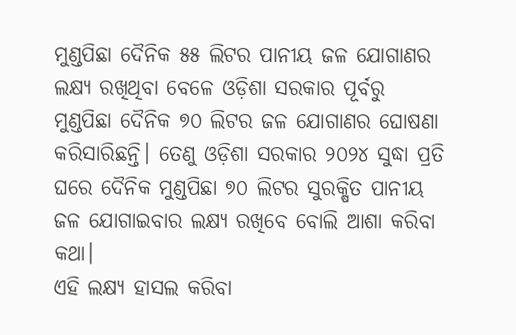ମୁଣ୍ଡପିଛା ଦୈନିକ ୫୫ ଲିଟର ପାନୀୟ ଜଳ ଯୋଗାଣର ଲକ୍ଷ୍ୟ ରଖିଥିବା ବେଳେ ଓଡ଼ିଶା ସରକାର ପୂର୍ବରୁ ମୁଣ୍ଡପିଛା ଦୈନିକ ୭୦ ଲିଟର ଜଳ ଯୋଗାଣର ଘୋଷଣା କରିସାରିଛନ୍ତି। ତେଣୁ ଓଡ଼ିଶା ସରକାର ୨୦୨୪ ସୁଦ୍ଧା ପ୍ରତି ଘରେ ଦୈନିକ ମୁଣ୍ଡପିଛା ୭୦ ଲିଟର ସୁରକ୍ଷିତ ପାନୀୟ ଜଳ ଯୋଗାଇବାର ଲକ୍ଷ୍ୟ ରଖିବେ ବୋଲି ଆଶା କରିବା କଥା।
ଏହି ଲକ୍ଷ୍ୟ ହାସଲ କରିବା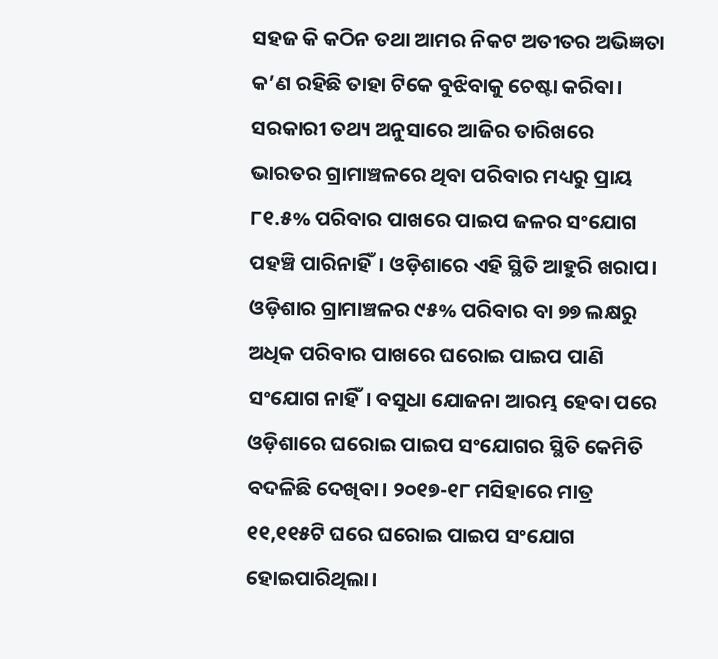ସହଜ କି କଠିନ ତଥା ଆମର ନିକଟ ଅତୀତର ଅଭିଜ୍ଞତା କ’ଣ ରହିଛି ତାହା ଟିକେ ବୁଝିବାକୁ ଚେଷ୍ଟା କରିବା। ସରକାରୀ ତଥ୍ୟ ଅନୁସାରେ ଆଜିର ତାରିଖରେ ଭାରତର ଗ୍ରାମାଞ୍ଚଳରେ ଥିବା ପରିବାର ମଧ୍ୟରୁ ପ୍ରାୟ ୮୧.୫% ପରିବାର ପାଖରେ ପାଇପ ଜଳର ସଂଯୋଗ ପହଞ୍ଚି ପାରିନାହିଁ। ଓଡ଼ିଶାରେ ଏହି ସ୍ଥିତି ଆହୁରି ଖରାପ। ଓଡ଼ିଶାର ଗ୍ରାମାଞ୍ଚଳର ୯୫% ପରିବାର ବା ୭୭ ଲକ୍ଷରୁ ଅଧିକ ପରିବାର ପାଖରେ ଘରୋଇ ପାଇପ ପାଣି ସଂଯୋଗ ନାହିଁ। ବସୁଧା ଯୋଜନା ଆରମ୍ଭ ହେବା ପରେ ଓଡ଼ିଶାରେ ଘରୋଇ ପାଇପ ସଂଯୋଗର ସ୍ଥିତି କେମିତି ବଦଳିଛି ଦେଖିବା। ୨୦୧୭-୧୮ ମସିହାରେ ମାତ୍ର ୧୧,୧୧୫ଟି ଘରେ ଘରୋଇ ପାଇପ ସଂଯୋଗ ହୋଇପାରିଥିଲା।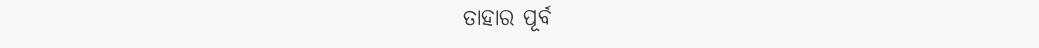ତାହାର ପୂର୍ବ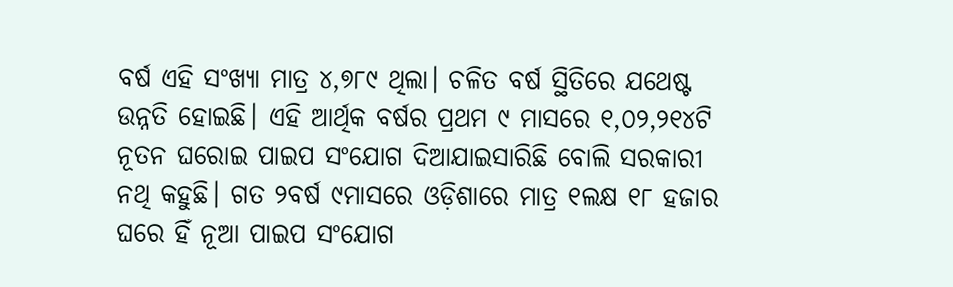ବର୍ଷ ଏହି ସଂଖ୍ୟା ମାତ୍ର ୪,୭୮୯ ଥିଲା। ଚଳିତ ବର୍ଷ ସ୍ଥିତିରେ ଯଥେଷ୍ଟ ଉନ୍ନତି ହୋଇଛି। ଏହି ଆର୍ଥିକ ବର୍ଷର ପ୍ରଥମ ୯ ମାସରେ ୧,୦୨,୨୧୪ଟି ନୂତନ ଘରୋଇ ପାଇପ ସଂଯୋଗ ଦିଆଯାଇସାରିଛି ବୋଲି ସରକାରୀ ନଥି କହୁଛି। ଗତ ୨ବର୍ଷ ୯ମାସରେ ଓଡ଼ିଶାରେ ମାତ୍ର ୧ଲକ୍ଷ ୧୮ ହଜାର ଘରେ ହିଁ ନୂଆ ପାଇପ ସଂଯୋଗ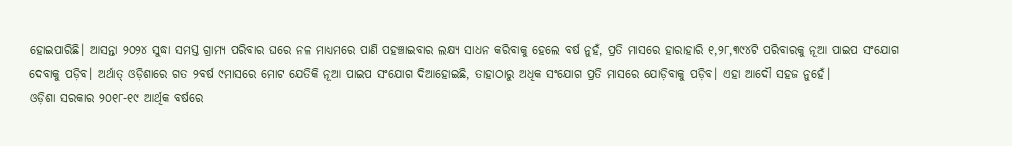ହୋଇପାରିଛି। ଆସନ୍ତା ୨୦୨୪ ସୁଦ୍ଧା ସମସ୍ତ ଗ୍ରାମ୍ୟ ପରିବାର ଘରେ ନଳ ମାଧ୍ୟମରେ ପାଣି ପହଞ୍ଚାଇବାର ଲକ୍ଷ୍ୟ ସାଧନ କରିବାକୁ ହେଲେ ବର୍ଷ ନୁହଁ, ପ୍ରତି ମାସରେ ହାରାହାରି ୧,୨୮,୩୯୪ଟି ପରିବାରକୁ ନୂଆ ପାଇପ ସଂଯୋଗ ଦେବାକୁ ପଡ଼ିବ। ଅର୍ଥାତ୍‌ ଓଡ଼ିଶାରେ ଗତ ୨ବର୍ଷ ୯ମାସରେ ମୋଟ ଯେତିକି ନୂଆ ପାଇପ ସଂଯୋଗ ଦିଆହୋଇଛି, ତାହାଠାରୁ ଅଧିକ ସଂଯୋଗ ପ୍ରତି ମାସରେ ଯୋଡ଼ିବାକୁ ପଡ଼ିବ। ଏହା ଆଦୌ ସହଜ ନୁହେଁ।
ଓଡ଼ିଶା ସରକାର ୨୦୧୮-୧୯ ଆର୍ଥିକ ବର୍ଷରେ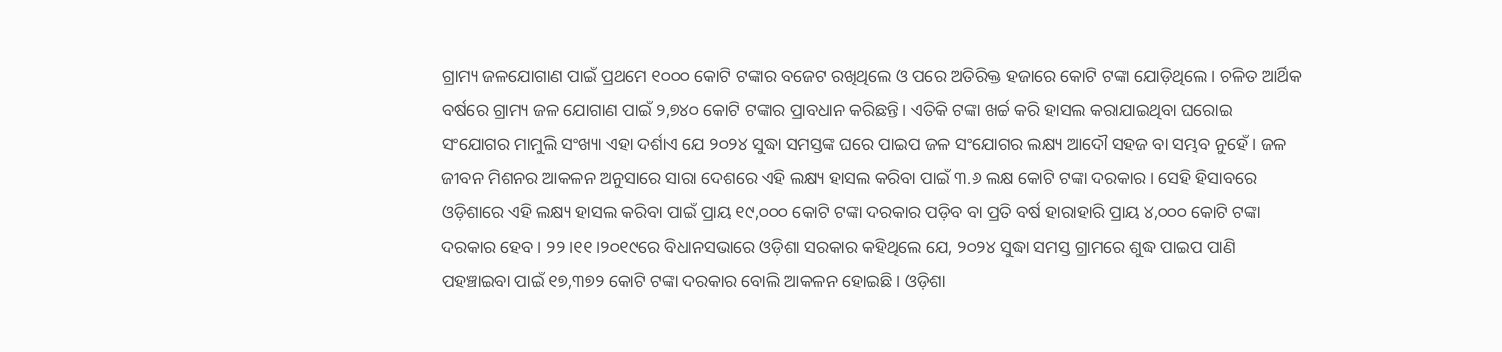ଗ୍ରାମ୍ୟ ଜଳଯୋଗାଣ ପାଇଁ ପ୍ରଥମେ ୧୦୦୦ କୋଟି ଟଙ୍କାର ବଜେଟ ରଖିଥିଲେ ଓ ପରେ ଅତିରିକ୍ତ ହଜାରେ କୋଟି ଟଙ୍କା ଯୋଡ଼ିଥିଲେ। ଚଳିତ ଆର୍ଥିକ ବର୍ଷରେ ଗ୍ରାମ୍ୟ ଜଳ ଯୋଗାଣ ପାଇଁ ୨,୭୪୦ କୋଟି ଟଙ୍କାର ପ୍ରାବଧାନ କରିଛନ୍ତି। ଏତିକି ଟଙ୍କା ଖର୍ଚ୍ଚ କରି ହାସଲ କରାଯାଇଥିବା ଘରୋଇ ସଂଯୋଗର ମାମୁଲି ସଂଖ୍ୟା ଏହା ଦର୍ଶାଏ ଯେ ୨୦୨୪ ସୁଦ୍ଧା ସମସ୍ତଙ୍କ ଘରେ ପାଇପ ଜଳ ସଂଯୋଗର ଲକ୍ଷ୍ୟ ଆଦୌ ସହଜ ବା ସମ୍ଭବ ନୁହେଁ। ଜଳ ଜୀବନ ମିଶନର ଆକଳନ ଅନୁସାରେ ସାରା ଦେଶରେ ଏହି ଲକ୍ଷ୍ୟ ହାସଲ କରିବା ପାଇଁ ୩.୬ ଲକ୍ଷ କୋଟି ଟଙ୍କା ଦରକାର। ସେହି ହିସାବରେ ଓଡ଼ିଶାରେ ଏହି ଲକ୍ଷ୍ୟ ହାସଲ କରିବା ପାଇଁ ପ୍ରାୟ ୧୯,୦୦୦ କୋଟି ଟଙ୍କା ଦରକାର ପଡ଼ିବ ବା ପ୍ରତି ବର୍ଷ ହାରାହାରି ପ୍ରାୟ ୪,୦୦୦ କୋଟି ଟଙ୍କା ଦରକାର ହେବ। ୨୨।୧୧।୨୦୧୯ରେ ବିଧାନସଭାରେ ଓଡ଼ିଶା ସରକାର କହିଥିଲେ ଯେ, ୨୦୨୪ ସୁଦ୍ଧା ସମସ୍ତ ଗ୍ରାମରେ ଶୁଦ୍ଧ ପାଇପ ପାଣି ପହଞ୍ଚାଇବା ପାଇଁ ୧୭,୩୭୨ କୋଟି ଟଙ୍କା ଦରକାର ବୋଲି ଆକଳନ ହୋଇଛି। ଓଡ଼ିଶା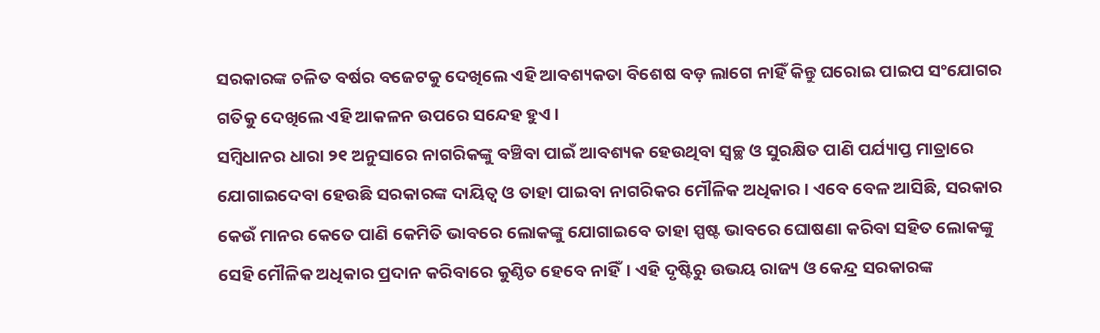ସରକାରଙ୍କ ଚଳିତ ବର୍ଷର ବଜେଟକୁ ଦେଖିଲେ ଏହି ଆବଶ୍ୟକତା ବିଶେଷ ବଡ଼ ଲାଗେ ନାହିଁ କିନ୍ତୁ ଘରୋଇ ପାଇପ ସଂଯୋଗର ଗତିକୁ ଦେଖିଲେ ଏହି ଆକଳନ ଉପରେ ସନ୍ଦେହ ହୁଏ।
ସମ୍ବିଧାନର ଧାରା ୨୧ ଅନୁସାରେ ନାଗରିକଙ୍କୁ ବଞ୍ଚିବା ପାଇଁ ଆବଶ୍ୟକ ହେଉଥିବା ସ୍ବଚ୍ଛ ଓ ସୁରକ୍ଷିତ ପାଣି ପର୍ଯ୍ୟାପ୍ତ ମାତ୍ରାରେ ଯୋଗାଇଦେବା ହେଉଛି ସରକାରଙ୍କ ଦାୟିତ୍ୱ ଓ ତାହା ପାଇବା ନାଗରିକର ମୌଳିକ ଅଧିକାର। ଏବେ ବେଳ ଆସିଛି, ସରକାର କେଉଁ ମାନର କେତେ ପାଣି କେମିତି ଭାବରେ ଲୋକଙ୍କୁ ଯୋଗାଇବେ ତାହା ସ୍ପଷ୍ଟ ଭାବରେ ଘୋଷଣା କରିବା ସହିତ ଲୋକଙ୍କୁ ସେହି ମୌଳିକ ଅଧିକାର ପ୍ରଦାନ କରିବାରେ କୁଣ୍ଠିତ ହେବେ ନାହିଁ। ଏହି ଦୃଷ୍ଟିରୁ ଉଭୟ ରାଜ୍ୟ ଓ କେନ୍ଦ୍ର ସରକାରଙ୍କ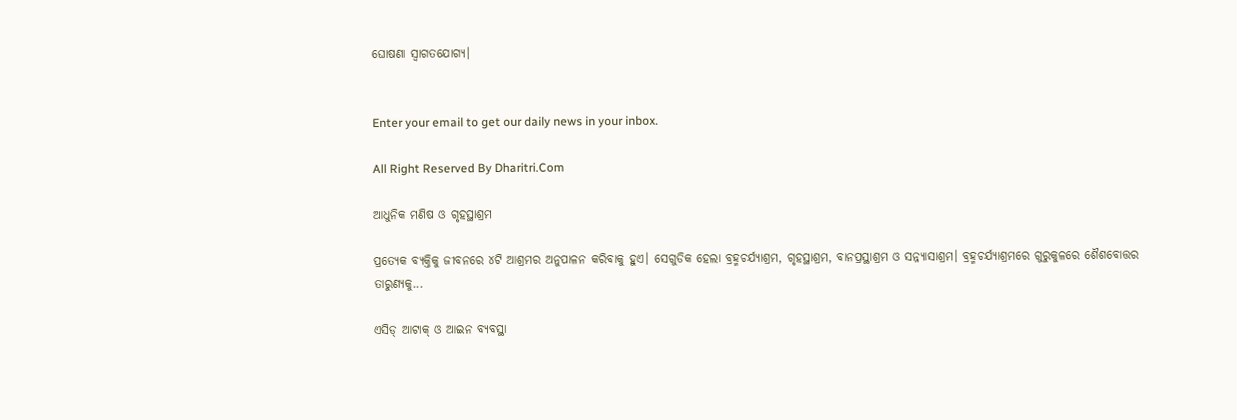ଘୋଷଣା ସ୍ବାଗତଯୋଗ୍ୟ।


Enter your email to get our daily news in your inbox.

All Right Reserved By Dharitri.Com

ଆଧୁନିକ ମଣିଷ ଓ ଗୃହସ୍ଥାଶ୍ରମ

ପ୍ରତ୍ୟେକ ବ୍ୟକ୍ତିକୁ ଜୀବନରେ ୪ଟି ଆଶ୍ରମର ଅନୁପାଳନ କରିବାକୁ ହୁଏ। ସେଗୁଡିକ ହେଲା ବ୍ରହ୍ମଚର୍ଯ୍ୟାଶ୍ରମ, ଗୃହସ୍ଥାଶ୍ରମ, ବାନପ୍ରସ୍ଥାଶ୍ରମ ଓ ସନ୍ନ୍ୟାସାଶ୍ରମ। ବ୍ରହ୍ମଚର୍ଯ୍ୟାଶ୍ରମରେ ଗୁରୁକୁଳରେ ଶୈଶବୋତ୍ତର ତାରୁଣ୍ୟକୁ...

ଏସିଡ୍‌ ଆଟାକ୍‌ ଓ ଆଇନ ବ୍ୟବସ୍ଥା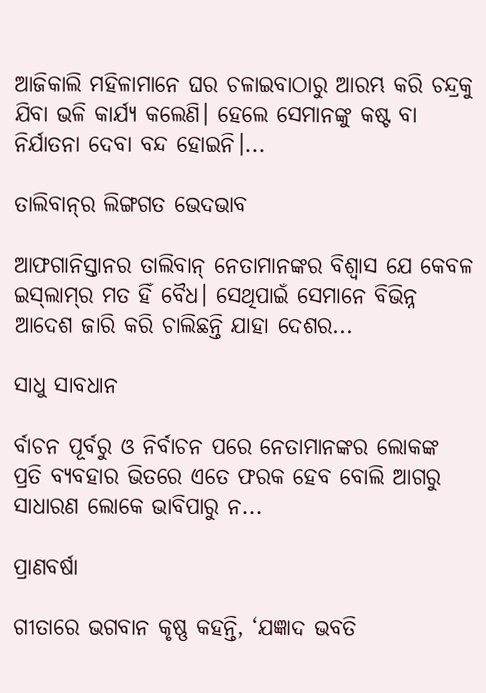ଆଜିକାଲି ମହିଳାମାନେ ଘର ଚଳାଇବାଠାରୁ ଆରମ୍ଭ କରି ଚନ୍ଦ୍ରକୁ ଯିବା ଭଳି କାର୍ଯ୍ୟ କଲେଣି। ହେଲେ ସେମାନଙ୍କୁ କଷ୍ଟ ବା ନିର୍ଯାତନା ଦେବା ବନ୍ଦ ହୋଇନି।...

ତାଲିବାନ୍‌ର ଲିଙ୍ଗଗତ ଭେଦଭାବ

ଆଫଗାନିସ୍ତାନର ତାଲିବାନ୍‌ ନେତାମାନଙ୍କର ବିଶ୍ୱାସ ଯେ କେବଳ ଇସ୍‌ଲାମ୍‌ର ମତ ହିଁ ବୈଧ। ସେଥିପାଇଁ ସେମାନେ ବିଭିନ୍ନ ଆଦେଶ ଜାରି କରି ଚାଲିଛନ୍ତି ଯାହା ଦେଶର...

ସାଧୁ ସାବଧାନ

ର୍ବାଚନ ପୂର୍ବରୁ ଓ ନିର୍ବାଚନ ପରେ ନେତାମାନଙ୍କର ଲୋକଙ୍କ ପ୍ରତି ବ୍ୟବହାର ଭିତରେ ଏତେ ଫରକ ହେବ ବୋଲି ଆଗରୁ ସାଧାରଣ ଲୋକେ ଭାବିପାରୁ ନ...

ପ୍ରାଣବର୍ଷା

ଗୀତାରେ ଭଗବାନ କୃଷ୍ଣ କହନ୍ତି, ‘ଯଜ୍ଞାଦ ଭବତି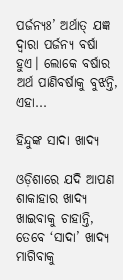ପର୍ଜନ୍ୟଃ’ ଅର୍ଥାତ୍‌ ଯଜ୍ଞ ଦ୍ୱାରା ପର୍ଜନ୍ୟ ବର୍ଷା ହୁଏ। ଲୋକେ ବର୍ଷାର ଅର୍ଥ ପାଣିବର୍ଷାକୁ ବୁଝନ୍ତି, ଏହା...

ହିନ୍ଦୁଙ୍କ ସାଦା ଖାଦ୍ୟ

ଓଡ଼ିଶାରେ ଯଦି ଆପଣ ଶାକାହାର ଖାଦ୍ୟ ଖାଇବାକୁ ଚାହାନ୍ତି, ତେବେ ‘ସାଦା’ ଖାଦ୍ୟ ମାଗିବାକୁ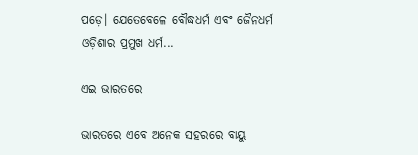ପଡ଼େ। ଯେତେବେଳେ ବୌଦ୍ଧଧର୍ମ ଏବଂ ଜୈନଧର୍ମ ଓଡ଼ିଶାର ପ୍ରମୁଖ ଧର୍ମ...

ଏଇ ଭାରତରେ

ଭାରତରେ ଏବେ ଅନେକ ସହରରେ ବାୟୁ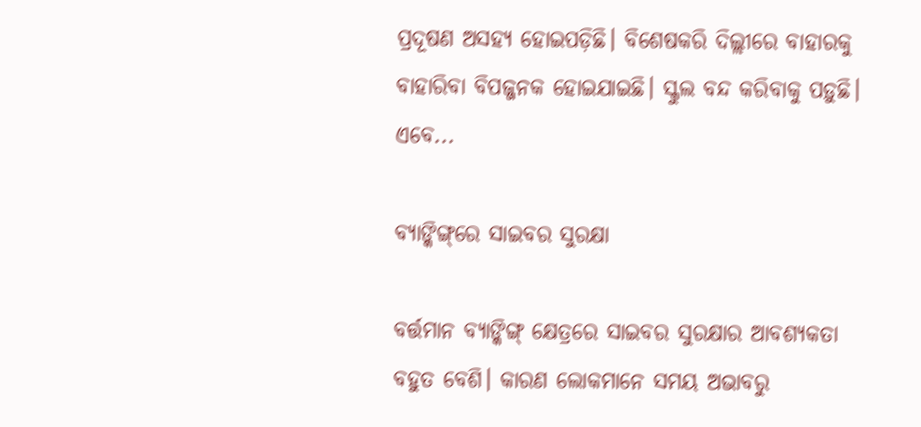ପ୍ରଦୂଷଣ ଅସହ୍ୟ ହୋଇପଡ଼ିଛି। ବିଶେଷକରି ଦିଲ୍ଲୀରେ ବାହାରକୁ ବାହାରିବା ବିପଜ୍ଜନକ ହୋଇଯାଇଛି। ସ୍କୁଲ ବନ୍ଦ କରିବାକୁ ପଡ଼ୁଛି। ଏବେ...

ବ୍ୟାଙ୍କିଙ୍ଗ୍‌ରେ ସାଇବର ସୁରକ୍ଷା

ବର୍ତ୍ତମାନ ବ୍ୟାଙ୍କିଙ୍ଗ୍‌ କ୍ଷେତ୍ରରେ ସାଇବର ସୁରକ୍ଷାର ଆବଶ୍ୟକତା ବହୁତ ବେଶି। କାରଣ ଲୋକମାନେ ସମୟ ଅଭାବରୁ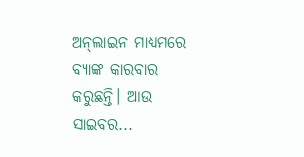ଅନ୍‌ଲାଇନ ମାଧ୍ୟମରେ ବ୍ୟାଙ୍କ କାରବାର କରୁଛନ୍ତି। ଆଉ ସାଇବର...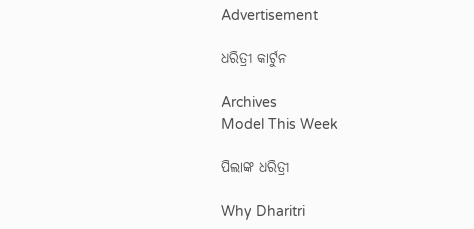Advertisement

ଧରିତ୍ରୀ କାର୍ଟୁନ

Archives
Model This Week

ପିଲାଙ୍କ ଧରିତ୍ରୀ

Why Dharitri